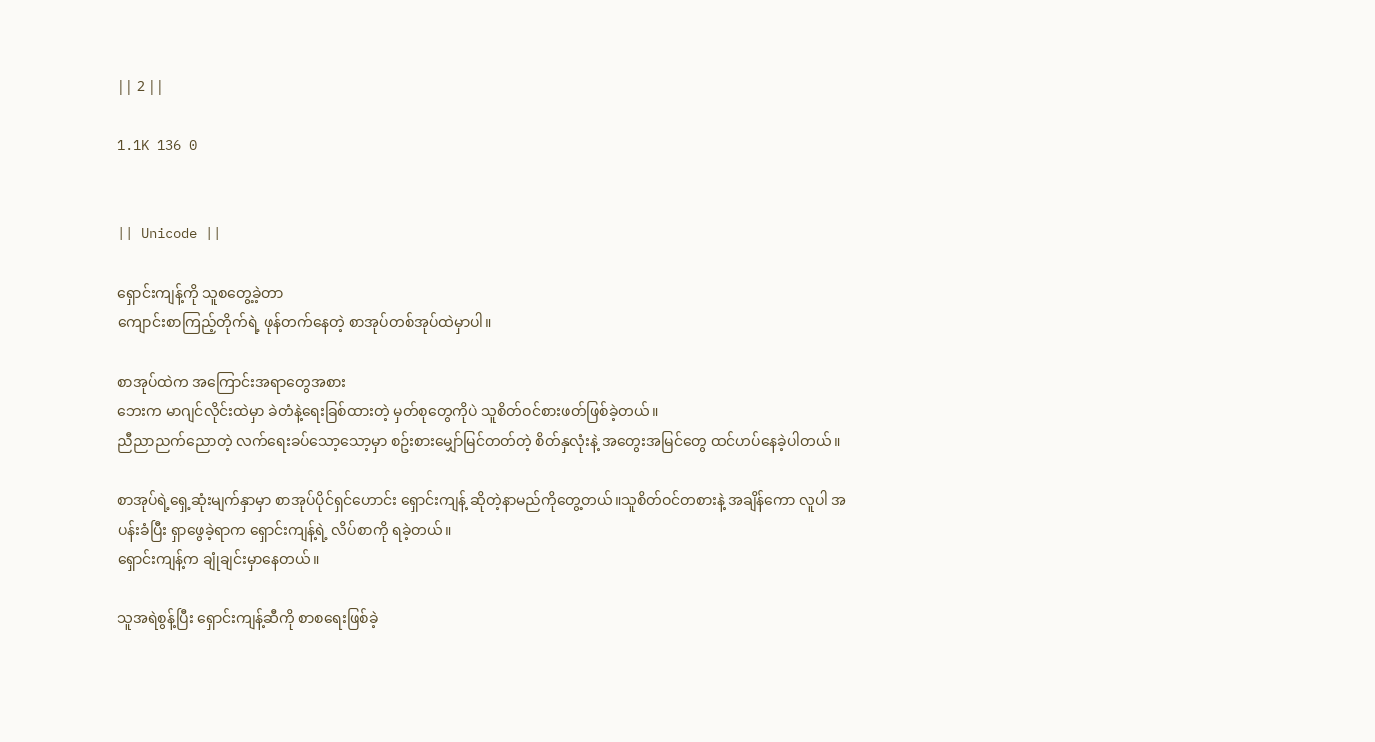|| 2 ||

1.1K 136 0


|| Unicode ||

ရှောင်းကျန့်ကို သူစတွေ့ခဲ့တာ
ကျောင်းစာကြည့်တိုက်ရဲ့ ဖုန်တက်နေတဲ့ စာအုပ်တစ်အုပ်ထဲမှာပါ။

စာအုပ်ထဲက အကြောင်းအရာတွေအစား
ဘေးက မာဂျင်လိုင်းထဲမှာ ခဲတံနဲ့ရေးခြစ်ထားတဲ့ မှတ်စုတွေကိုပဲ သူစိတ်ဝင်စားဖတ်ဖြစ်ခဲ့တယ်။
ညီညာညက်ညောတဲ့ လက်ရေးခပ်သော့သော့မှာ စဥ်းစားမျှော်မြင်တတ်တဲ့ စိတ်နှလုံးနဲ့ အတွေးအမြင်တွေ ထင်ဟပ်နေခဲ့ပါတယ်။

စာအုပ်ရဲ့ရှေ့ဆုံးမျက်နှာမှာ စာအုပ်ပိုင်ရှင်ဟောင်း ရှောင်းကျန့် ဆိုတဲ့နာမည်ကိုတွေ့တယ်။သူစိတ်ဝင်တစားနဲ့ အချိန်ကော လူပါ အပန်းခံပြီး ရှာဖွေခဲ့ရာက ရှောင်းကျန့်ရဲ့ လိပ်စာကို ရခဲ့တယ်။
ရှောင်းကျန့်က ချုံချင်းမှာနေတယ်။

သူအရဲစွန့်ပြီး ရှောင်းကျန့်ဆီကို စာစရေးဖြစ်ခဲ့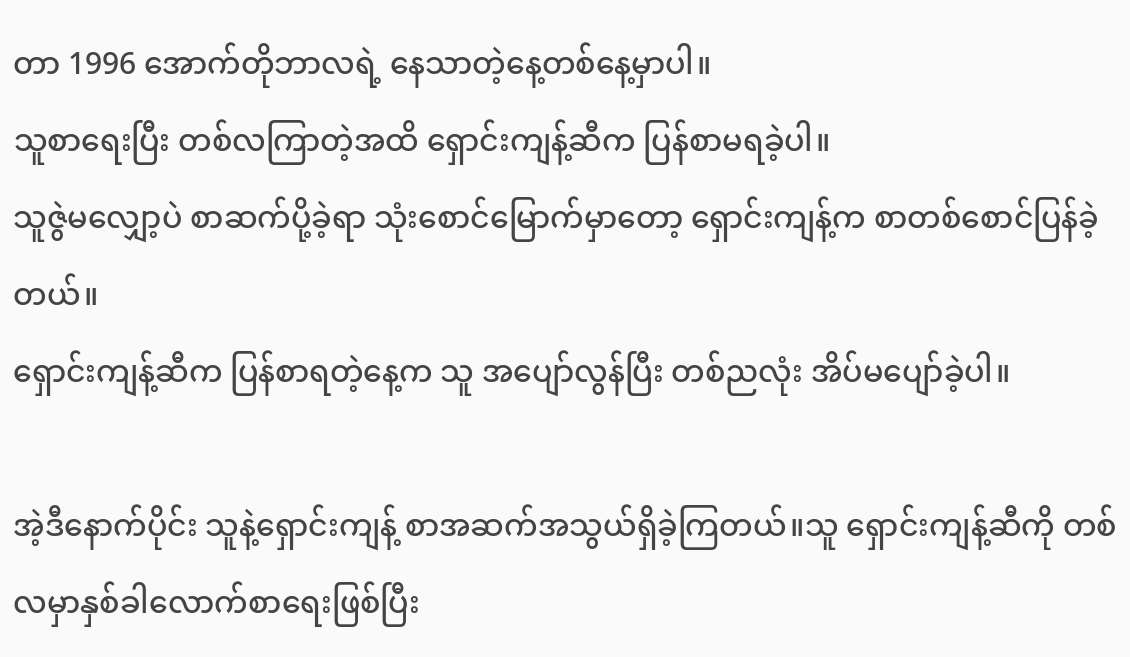တာ 1996 အောက်တိုဘာလရဲ့ နေသာတဲ့နေ့တစ်နေ့မှာပါ။
သူစာရေးပြီး တစ်လကြာတဲ့အထိ ရှောင်းကျန့်ဆီက ပြန်စာမရခဲ့ပါ။
သူဇွဲမလျှော့ပဲ စာဆက်ပို့ခဲ့ရာ သုံးစောင်မြောက်မှာတော့ ရှောင်းကျန့်က စာတစ်စောင်ပြန်ခဲ့တယ်။
ရှောင်းကျန့်ဆီက ပြန်စာရတဲ့နေ့က သူ အပျော်လွန်ပြီး တစ်ညလုံး အိပ်မပျော်ခဲ့ပါ။

အဲ့ဒီနောက်ပိုင်း သူနဲ့ရှောင်းကျန့် စာအဆက်အသွယ်ရှိခဲ့ကြတယ်။သူ ရှောင်းကျန့်ဆီကို တစ်လမှာနှစ်ခါလောက်စာရေးဖြစ်ပြီး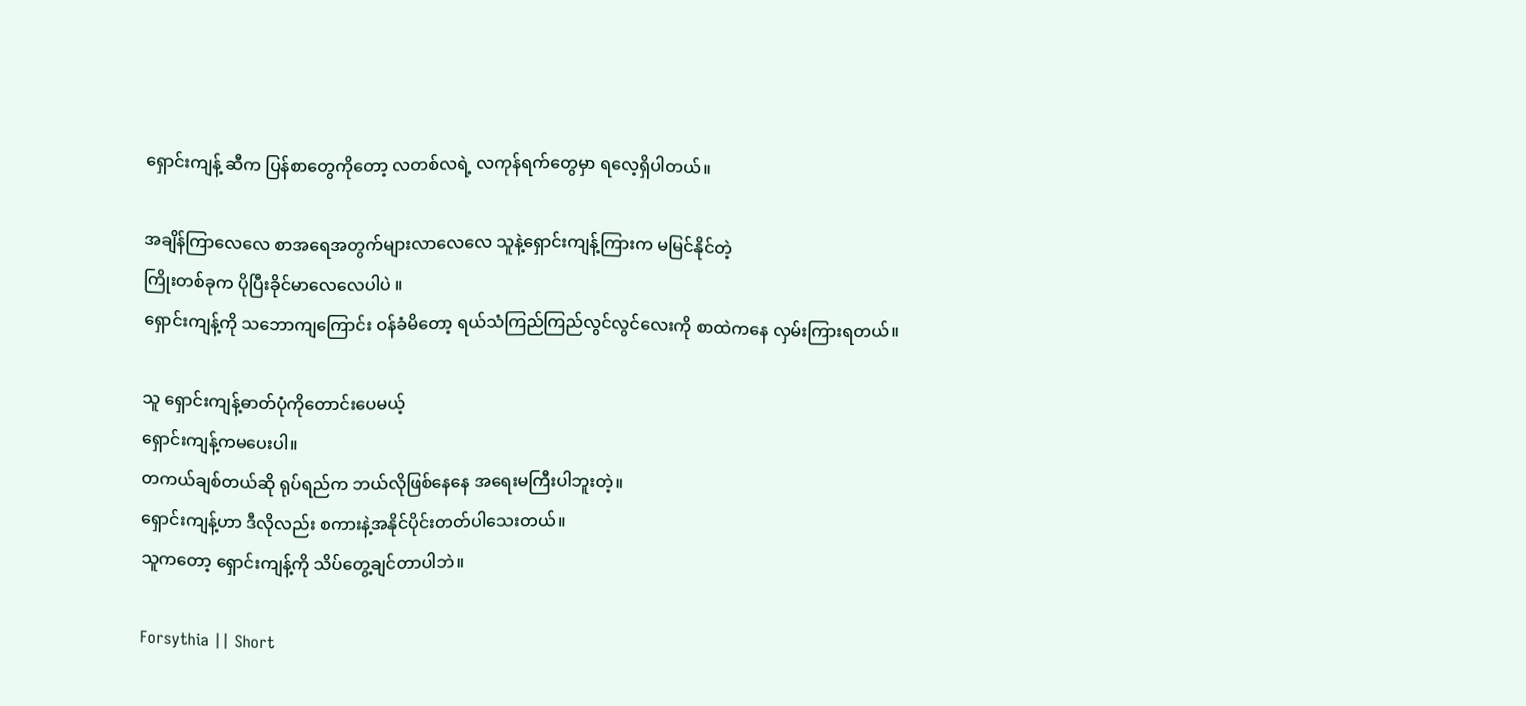ရှောင်းကျန့် ဆီက ပြန်စာတွေကိုတော့ လတစ်လရဲ့ လကုန်ရက်တွေမှာ ရလေ့ရှိပါတယ်။

အချိန်ကြာလေလေ စာအရေအတွက်များလာလေလေ သူနဲ့ရှောင်းကျန့်ကြားက မမြင်နိုင်တဲ့
ကြိုးတစ်ခုက ပိုပြီးခိုင်မာလေလေပါပဲ ။
ရှောင်းကျန့်ကို သဘောကျကြောင်း ဝန်ခံမိတော့ ရယ်သံကြည်ကြည်လွင်လွင်လေးကို စာထဲကနေ လှမ်းကြားရတယ်။

သူ ရှောင်းကျန့်ဓာတ်ပုံကိုတောင်းပေမယ့်
ရှောင်းကျန့်ကမပေးပါ။
တကယ်ချစ်တယ်ဆို ရုပ်ရည်က ဘယ်လိုဖြစ်နေနေ အရေးမကြီးပါဘူးတဲ့။
ရှောင်းကျန့်ဟာ ဒီလိုလည်း စကားနဲ့အနိုင်ပိုင်းတတ်ပါသေးတယ်။
သူကတော့ ရှောင်းကျန့်ကို သိပ်တွေ့ချင်တာပါဘဲ။

Forsythia || Short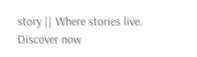story || Where stories live. Discover now